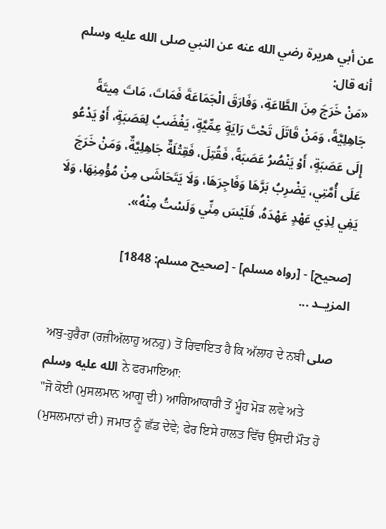عن أبي هريرة رضي الله عنه عن النبي صلى الله عليه وسلم أنه قال:
«مَنْ ‌خَرَجَ ‌مِنَ ‌الطَّاعَةِ، وَفَارَقَ الْجَمَاعَةَ فَمَاتَ، مَاتَ مِيتَةً جَاهِلِيَّةً، وَمَنْ قَاتَلَ تَحْتَ رَايَةٍ عِمِّيَّةٍ، يَغْضَبُ لِعَصَبَةٍ، أَوْ يَدْعُو إِلَى عَصَبَةٍ، أَوْ يَنْصُرُ عَصَبَةً، فَقُتِلَ، فَقِتْلَةٌ جَاهِلِيَّةٌ، وَمَنْ خَرَجَ عَلَى أُمَّتِي، يَضْرِبُ بَرَّهَا وَفَاجِرَهَا، وَلَا يَتَحَاشَى مِنْ مُؤْمِنِهَا، وَلَا يَفِي لِذِي عَهْدٍ عَهْدَهُ، فَلَيْسَ مِنِّي وَلَسْتُ مِنْهُ».

[صحيح] - [رواه مسلم] - [صحيح مسلم: 1848]
المزيــد ...

ਅਬੁ-ਹੁਰੈਰਾ (ਰਜ਼ੀਅੱਲਾਹੁ ਅਨਹੁ) ਤੋਂ ਰਿਵਾਇਤ ਹੈ ਕਿ ਅੱਲਾਹ ਦੇ ਨਬੀ صلى الله عليه وسلم ਨੇ ਫਰਮਾਇਆ:
"ਜੋ ਕੋਈ (ਮੁਸਲਮਾਨ ਆਗੂ ਦੀ) ਆਗਿਆਕਾਰੀ ਤੋਂ ਮੂੰਹ ਮੋੜ ਲਵੇ ਅਤੇ (ਮੁਸਲਮਾਨਾਂ ਦੀ) ਜਮਾਤ ਨੂੰ ਛੱਡ ਦੇਵੇ; ਫੇਰ ਇਸੇ ਹਾਲਤ ਵਿੱਚ ਉਸਦੀ ਮੌਤ ਹੋ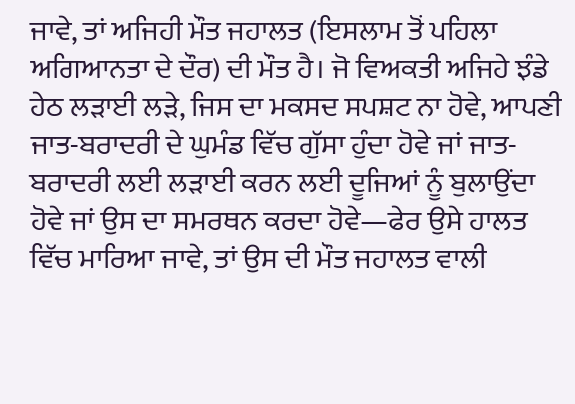ਜਾਵੇ, ਤਾਂ ਅਜਿਹੀ ਮੌਤ ਜਹਾਲਤ (ਇਸਲਾਮ ਤੋਂ ਪਹਿਲਾ ਅਗਿਆਨਤਾ ਦੇ ਦੌਰ) ਦੀ ਮੌਤ ਹੈ। ਜੋ ਵਿਅਕਤੀ ਅਜਿਹੇ ਝੰਡੇ ਹੇਠ ਲੜਾਈ ਲੜੇ, ਜਿਸ ਦਾ ਮਕਸਦ ਸਪਸ਼ਟ ਨਾ ਹੋਵੇ, ਆਪਣੀ ਜਾਤ-ਬਰਾਦਰੀ ਦੇ ਘੁਮੰਡ ਵਿੱਚ ਗੁੱਸਾ ਹੁੰਦਾ ਹੋਵੇ ਜਾਂ ਜਾਤ-ਬਰਾਦਰੀ ਲਈ ਲੜਾਈ ਕਰਨ ਲਈ ਦੂਜਿਆਂ ਨੂੰ ਬੁਲਾਉਂਦਾ ਹੋਵੇ ਜਾਂ ਉਸ ਦਾ ਸਮਰਥਨ ਕਰਦਾ ਹੋਵੇ—ਫੇਰ ਉਸੇ ਹਾਲਤ ਵਿੱਚ ਮਾਰਿਆ ਜਾਵੇ, ਤਾਂ ਉਸ ਦੀ ਮੌਤ ਜਹਾਲਤ ਵਾਲੀ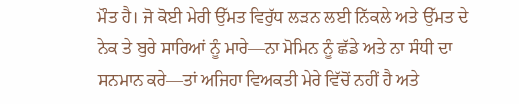ਮੌਤ ਹੈ। ਜੋ ਕੋਈ ਮੇਰੀ ਉੱਮਤ ਵਿਰੁੱਧ ਲੜਨ ਲਈ ਨਿੱਕਲੇ ਅਤੇ ਉੱਮਤ ਦੇ ਨੇਕ ਤੇ ਬੁਰੇ ਸਾਰਿਆਂ ਨੂੰ ਮਾਰੇ—ਨਾ ਮੋਮਿਨ ਨੂੰ ਛੱਡੇ ਅਤੇ ਨਾ ਸੰਧੀ ਦਾ ਸਨਮਾਨ ਕਰੇ—ਤਾਂ ਅਜਿਹਾ ਵਿਅਕਤੀ ਮੇਰੇ ਵਿੱਚੋਂ ਨਹੀਂ ਹੈ ਅਤੇ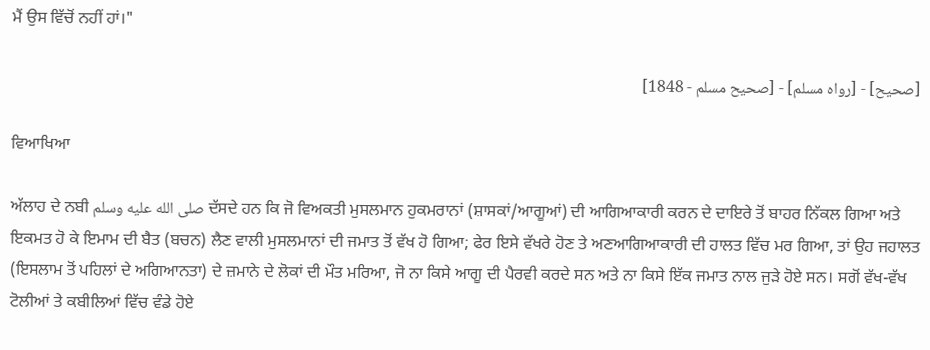ਮੈਂ ਉਸ ਵਿੱਚੋਂ ਨਹੀਂ ਹਾਂ।"

[صحيح] - [رواه مسلم] - [صحيح مسلم - 1848]

ਵਿਆਖਿਆ

ਅੱਲਾਹ ਦੇ ਨਬੀ صلى الله عليه وسلم ਦੱਸਦੇ ਹਨ ਕਿ ਜੋ ਵਿਅਕਤੀ ਮੁਸਲਮਾਨ ਹੁਕਮਰਾਨਾਂ (ਸ਼ਾਸਕਾਂ/ਆਗੂਆਂ) ਦੀ ਆਗਿਆਕਾਰੀ ਕਰਨ ਦੇ ਦਾਇਰੇ ਤੋਂ ਬਾਹਰ ਨਿੱਕਲ ਗਿਆ ਅਤੇ ਇਕਮਤ ਹੋ ਕੇ ਇਮਾਮ ਦੀ ਬੈਤ (ਬਚਨ) ਲੈਣ ਵਾਲੀ ਮੁਸਲਮਾਨਾਂ ਦੀ ਜਮਾਤ ਤੋਂ ਵੱਖ ਹੋ ਗਿਆ; ਫੇਰ ਇਸੇ ਵੱਖਰੇ ਹੋਣ ਤੇ ਅਣਆਗਿਆਕਾਰੀ ਦੀ ਹਾਲਤ ਵਿੱਚ ਮਰ ਗਿਆ, ਤਾਂ ਉਹ ਜਹਾਲਤ (ਇਸਲਾਮ ਤੋਂ ਪਹਿਲਾਂ ਦੇ ਅਗਿਆਨਤਾ) ਦੇ ਜ਼ਮਾਨੇ ਦੇ ਲੋਕਾਂ ਦੀ ਮੌਤ ਮਰਿਆ, ਜੋ ਨਾ ਕਿਸੇ ਆਗੂ ਦੀ ਪੈਰਵੀ ਕਰਦੇ ਸਨ ਅਤੇ ਨਾ ਕਿਸੇ ਇੱਕ ਜਮਾਤ ਨਾਲ ਜੁੜੇ ਹੋਏ ਸਨ। ਸਗੋਂ ਵੱਖ-ਵੱਖ ਟੋਲੀਆਂ ਤੇ ਕਬੀਲਿਆਂ ਵਿੱਚ ਵੰਡੇ ਹੋਏ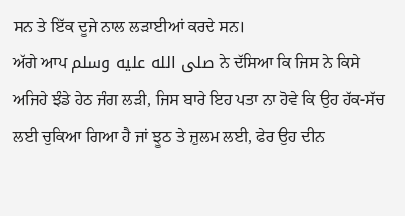ਸਨ ਤੇ ਇੱਕ ਦੂਜੇ ਨਾਲ ਲੜਾਈਆਂ ਕਰਦੇ ਸਨ।
ਅੱਗੇ ਆਪ صلى الله عليه وسلم ਨੇ ਦੱਸਿਆ ਕਿ ਜਿਸ ਨੇ ਕਿਸੇ ਅਜਿਹੇ ਝੰਡੇ ਹੇਠ ਜੰਗ ਲੜੀ, ਜਿਸ ਬਾਰੇ ਇਹ ਪਤਾ ਨਾ ਹੋਵੇ ਕਿ ਉਹ ਹੱਕ-ਸੱਚ ਲਈ ਚੁਕਿਆ ਗਿਆ ਹੈ ਜਾਂ ਝੂਠ ਤੇ ਜ਼ੁਲਮ ਲਈ, ਫੇਰ ਉਹ ਦੀਨ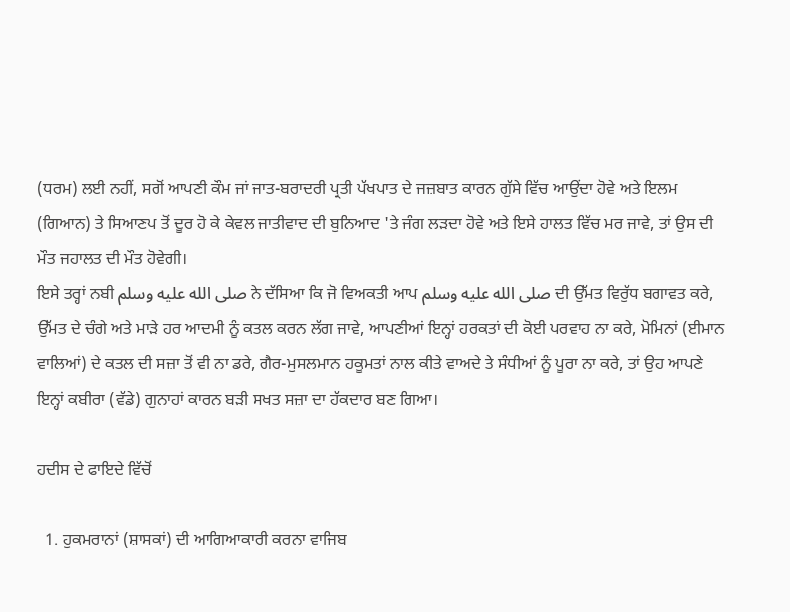(ਧਰਮ) ਲਈ ਨਹੀਂ, ਸਗੋਂ ਆਪਣੀ ਕੌਮ ਜਾਂ ਜਾਤ-ਬਰਾਦਰੀ ਪ੍ਰਤੀ ਪੱਖਪਾਤ ਦੇ ਜਜ਼ਬਾਤ ਕਾਰਨ ਗੁੱਸੇ ਵਿੱਚ ਆਉਂਦਾ ਹੋਵੇ ਅਤੇ ਇਲਮ (ਗਿਆਨ) ਤੇ ਸਿਆਣਪ ਤੋਂ ਦੂਰ ਹੋ ਕੇ ਕੇਵਲ ਜਾਤੀਵਾਦ ਦੀ ਬੁਨਿਆਦ 'ਤੇ ਜੰਗ ਲੜਦਾ ਹੋਵੇ ਅਤੇ ਇਸੇ ਹਾਲਤ ਵਿੱਚ ਮਰ ਜਾਵੇ, ਤਾਂ ਉਸ ਦੀ ਮੌਤ ਜਹਾਲਤ ਦੀ ਮੌਤ ਹੋਵੇਗੀ।
ਇਸੇ ਤਰ੍ਹਾਂ ਨਬੀ صلى الله عليه وسلم ਨੇ ਦੱਸਿਆ ਕਿ ਜੋ ਵਿਅਕਤੀ ਆਪ صلى الله عليه وسلم ਦੀ ਉੱਮਤ ਵਿਰੁੱਧ ਬਗਾਵਤ ਕਰੇ, ਉੱਮਤ ਦੇ ਚੰਗੇ ਅਤੇ ਮਾੜੇ ਹਰ ਆਦਮੀ ਨੂੰ ਕਤਲ ਕਰਨ ਲੱਗ ਜਾਵੇ, ਆਪਣੀਆਂ ਇਨ੍ਹਾਂ ਹਰਕਤਾਂ ਦੀ ਕੋਈ ਪਰਵਾਹ ਨਾ ਕਰੇ, ਮੋਮਿਨਾਂ (ਈਮਾਨ ਵਾਲਿਆਂ) ਦੇ ਕਤਲ ਦੀ ਸਜ਼ਾ ਤੋਂ ਵੀ ਨਾ ਡਰੇ, ਗੈਰ-ਮੁਸਲਮਾਨ ਹਕੂਮਤਾਂ ਨਾਲ ਕੀਤੇ ਵਾਅਦੇ ਤੇ ਸੰਧੀਆਂ ਨੂੰ ਪੂਰਾ ਨਾ ਕਰੇ, ਤਾਂ ਉਹ ਆਪਣੇ ਇਨ੍ਹਾਂ ਕਬੀਰਾ (ਵੱਡੇ) ਗੁਨਾਹਾਂ ਕਾਰਨ ਬੜੀ ਸਖਤ ਸਜ਼ਾ ਦਾ ਹੱਕਦਾਰ ਬਣ ਗਿਆ।

ਹਦੀਸ ਦੇ ਫਾਇਦੇ ਵਿੱਚੋਂ

  1. ਹੁਕਮਰਾਨਾਂ (ਸ਼ਾਸਕਾਂ) ਦੀ ਆਗਿਆਕਾਰੀ ਕਰਨਾ ਵਾਜਿਬ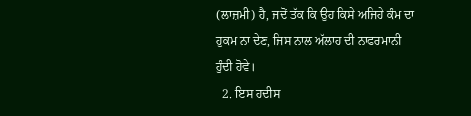(ਲਾਜ਼ਮੀ) ਹੈ, ਜਦੋਂ ਤੱਕ ਕਿ ਉਹ ਕਿਸੇ ਅਜਿਹੇ ਕੰਮ ਦਾ ਹੁਕਮ ਨਾ ਦੇਣ, ਜਿਸ ਨਾਲ ਅੱਲਾਹ ਦੀ ਨਾਫਰਮਾਨੀ ਹੁੰਦੀ ਹੋਵੇ।
  2. ਇਸ ਹਦੀਸ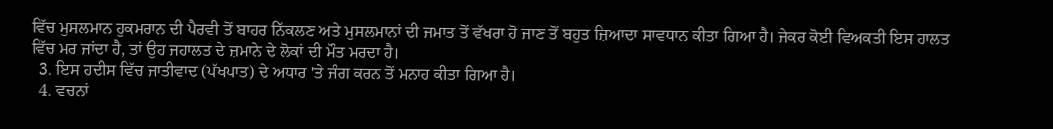ਵਿੱਚ ਮੁਸਲਮਾਨ ਹੁਕਮਰਾਨ ਦੀ ਪੈਰਵੀ ਤੋਂ ਬਾਹਰ ਨਿੱਕਲਣ ਅਤੇ ਮੁਸਲਮਾਨਾਂ ਦੀ ਜਮਾਤ ਤੋਂ ਵੱਖਰਾ ਹੋ ਜਾਣ ਤੋਂ ਬਹੁਤ ਜ਼ਿਆਦਾ ਸਾਵਧਾਨ ਕੀਤਾ ਗਿਆ ਹੈ। ਜੇਕਰ ਕੋਈ ਵਿਅਕਤੀ ਇਸ ਹਾਲਤ ਵਿੱਚ ਮਰ ਜਾਂਦਾ ਹੈ, ਤਾਂ ਉਹ ਜਹਾਲਤ ਦੇ ਜ਼ਮਾਨੇ ਦੇ ਲੋਕਾਂ ਦੀ ਮੌਤ ਮਰਦਾ ਹੈ।
  3. ਇਸ ਹਦੀਸ ਵਿੱਚ ਜਾਤੀਵਾਦ (ਪੱਖਪਾਤ) ਦੇ ਅਧਾਰ 'ਤੇ ਜੰਗ ਕਰਨ ਤੋਂ ਮਨਾਹ ਕੀਤਾ ਗਿਆ ਹੈ।
  4. ਵਚਨਾਂ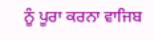ਨੂੰ ਪੂਰਾ ਕਰਨਾ ਵਾਜਿਬ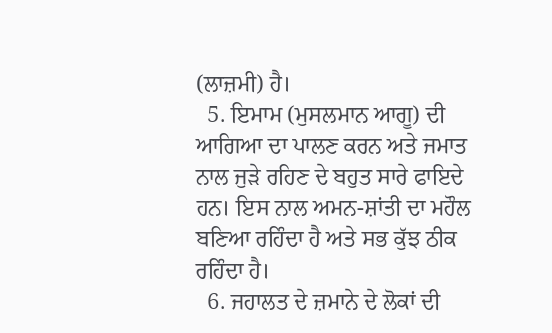(ਲਾਜ਼ਮੀ) ਹੈ।
  5. ਇਮਾਮ (ਮੁਸਲਮਾਨ ਆਗੂ) ਦੀ ਆਗਿਆ ਦਾ ਪਾਲਣ ਕਰਨ ਅਤੇ ਜਮਾਤ ਨਾਲ ਜੁੜੇ ਰਹਿਣ ਦੇ ਬਹੁਤ ਸਾਰੇ ਫਾਇਦੇ ਹਨ। ਇਸ ਨਾਲ ਅਮਨ-ਸ਼ਾਂਤੀ ਦਾ ਮਹੌਲ ਬਣਿਆ ਰਹਿੰਦਾ ਹੈ ਅਤੇ ਸਭ ਕੁੱਝ ਠੀਕ ਰਹਿੰਦਾ ਹੈ।
  6. ਜਹਾਲਤ ਦੇ ਜ਼ਮਾਨੇ ਦੇ ਲੋਕਾਂ ਦੀ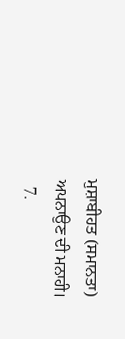ਮੁਸ਼ਾਬੀਹਤ (ਸਮਾਨਤਾ) ਅਪਨਾਉਣ ਦੀ ਮਨਾਹੀ।
  7.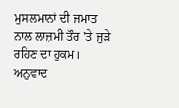ਮੁਸਲਮਾਨਾਂ ਦੀ ਜਮਾਤ ਨਾਲ ਲਾਜ਼ਮੀ ਤੌਰ 'ਤੇ ਜੁੜੇ ਰਹਿਣ ਦਾ ਹੁਕਮ।
ਅਨੁਵਾਦ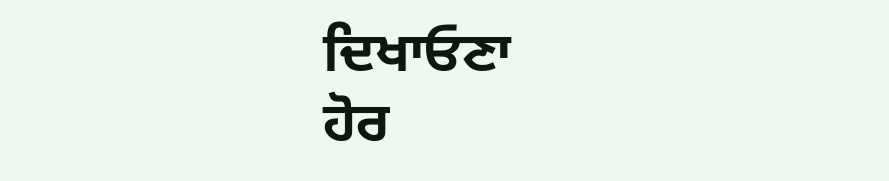ਦਿਖਾਓਣਾ
ਹੋਰ